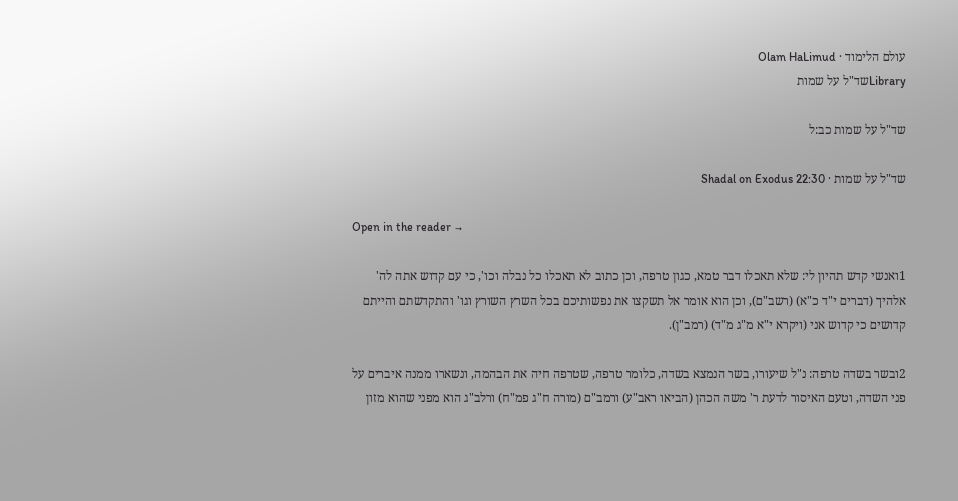עולם הלימוד · Olam HaLimud
Libraryשד"ל על שמות

שד"ל על שמות כב:ל

שד"ל על שמות · Shadal on Exodus 22:30

Open in the reader →

1ואנשי קדש תהיון לי: שלא תאכלו דבר טמא, כגון טרפה, וכן כתוב לא תאכלו כל נבלה וכו', כי עם קדוש אתה לה' אלהיך (דברים י"ד כ"א) (רשב"ם), וכן הוא אומר אל תשקצו את נפשותיכם בכל השרץ השורץ וגו' והתקדשתם והייתם קדושים כי קדוש אני (ויקרא י"א מ"ג מ"ד) (רמב"ן).

2ובשר בשדה טרפה: נ"ל שיעורו, בשר הנמצא בשדה, כלומר טרפה, שטרפה חיה את הבהמה, ונשארו ממנה איברים על פני השדה, וטעם האיסור לדעת ר' משה הכהן (הביאו ראב"ע) ורמב"ם (מורה ח"ג פמ"ח) ורלב"ג הוא מפני שהוא מזון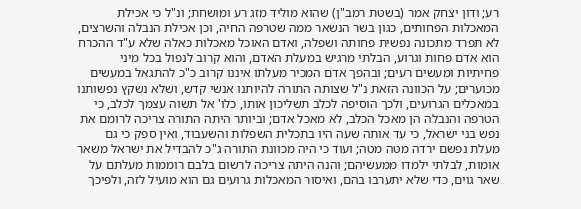רע; ודון יצחק אמר (בשטת רמב"ן) שהוא מוליד מזג רע ומושחת; ונ"ל כי אכילת המאכלות הפחותים, כגון בשר הנשאר ממה שטרפה החיה, וכן אכילת הנבלה והשרצים, לא תפרד מתכונה נפשית פחותה ושפלה, ואדם האוכל מאכלות כאלה שלא ע"ד ההכרח הוא אדם פחות וגרוע, הבלתי מרגיש במעלת האדם, והוא קרוב לנפול בכל מיני פחיתיות ומעשים רעים; ובהפך אדם המכיר מעלתו איננו קרוב כ"כ להתגאל במעשים מכוערים; על הכוונה הזאת נ"ל שצותה התורה להיותנו אנשי קדש, ושלא נשקץ נפשותנו במאכלים הגרועים, ולכך הוסיפה לכלב תשליכון אותו, כלו' אל תשוה עצמך לכלב, כי הטרפה והנבלה הן מאכל הכלב, לא מאכל אדם; וביותר היתה התורה צריכה לרומם את נפש בני ישראל, כי עד אותה שעה היו בתכלית השפלות והשעבוד, ואין ספק כי גם מעלת נפשם ירדה מטה מטה; ועוד כי היה מכוונת התורה ג"כ להבדיל את ישראל משאר אומות, לבלתי ילמדו ממעשיהם; והנה היתה צריכה לרשום בלבם רוממות מעלתם על שאר גוים, כדי שלא יתערבו בהם, ואיסור המאכלות גרועים גם הוא מועיל לזה, ולפיכך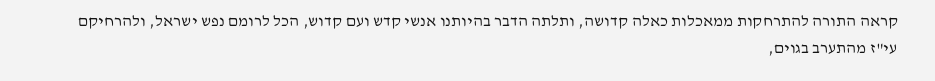קראה התורה להתרחקות ממאכלות כאלה קדושה, ותלתה הדבר בהיותנו אנשי קדש ועם קדוש, הכל לרומם נפש ישראל, ולהרחיקם עי"ז מהתערב בגוים,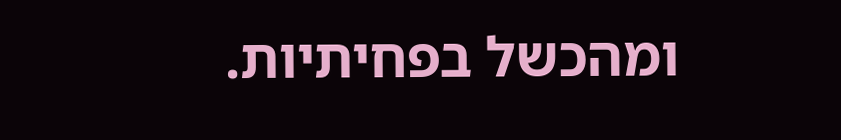ומהכשל בפחיתיות.